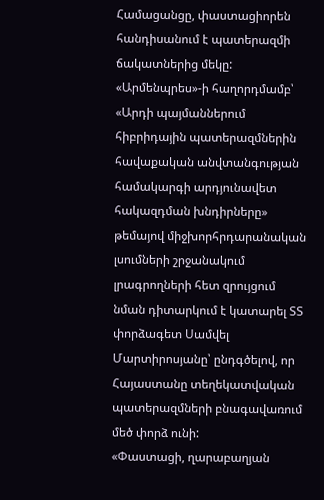Համացանցը, փաստացիորեն հանդիսանում է պատերազմի ճակատներից մեկը: «Արմենպրես»-ի հաղորդմամբ՝ «Արդի պայմաններում հիբրիդային պատերազմներին հավաքական անվտանգության համակարգի արդյունավետ հակազդման խնդիրները» թեմայով միջխորհրդարանական լսումների շրջանակում լրագրողների հետ զրույցում նման դիտարկում է կատարել ՏՏ փորձագետ Սամվել Մարտիրոսյանը՝ ընդգծելով, որ Հայաստանը տեղեկատվական պատերազմների բնագավառում մեծ փորձ ունի:
«Փաստացի, ղարաբաղյան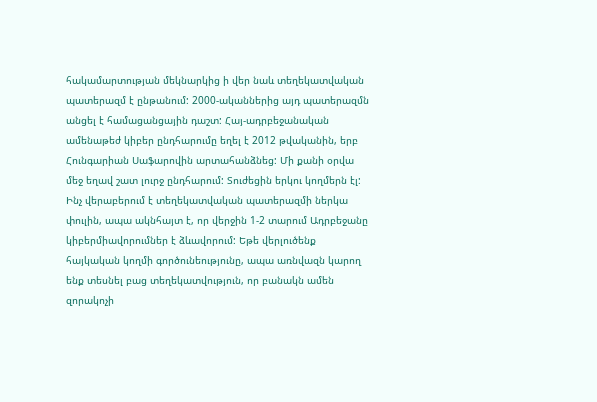հակամարտության մեկնարկից ի վեր նաև տեղեկատվական պատերազմ է ընթանում: 2000-ականներից այդ պատերազմն անցել է համացանցային դաշտ: Հայ-ադրբեջանական ամենաթեժ կիբեր ընդհարումը եղել է 2012 թվականին, երբ Հունգարիան Սաֆարովին արտահանձնեց: Մի քանի օրվա մեջ եղավ շատ լուրջ ընդհարում: Տուժեցին երկու կողմերն էլ: Ինչ վերաբերում է տեղեկատվական պատերազմի ներկա փուլին, ապա ակնհայտ է, որ վերջին 1-2 տարում Ադրբեջանը կիբերմիավորումներ է ձևավորում: Եթե վերլուծենք հայկական կողմի գործունեությունը, ապա առնվազն կարող ենք տեսնել բաց տեղեկատվություն, որ բանակն ամեն զորակոչի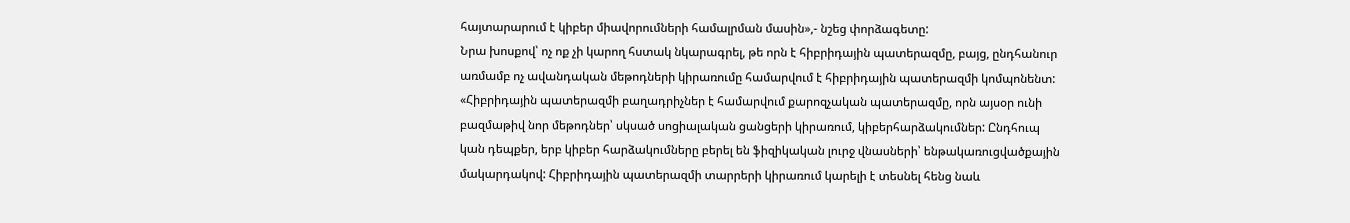հայտարարում է կիբեր միավորումների համալրման մասին»,- նշեց փորձագետը:
Նրա խոսքով՝ ոչ ոք չի կարող հստակ նկարագրել, թե որն է հիբրիդային պատերազմը, բայց, ընդհանուր առմամբ ոչ ավանդական մեթոդների կիրառումը համարվում է հիբրիդային պատերազմի կոմպոնենտ:
«Հիբրիդային պատերազմի բաղադրիչներ է համարվում քարոզչական պատերազմը, որն այսօր ունի բազմաթիվ նոր մեթոդներ՝ սկսած սոցիալական ցանցերի կիրառում, կիբերհարձակումներ: Ընդհուպ կան դեպքեր, երբ կիբեր հարձակումները բերել են ֆիզիկական լուրջ վնասների՝ ենթակառուցվածքային մակարդակով: Հիբրիդային պատերազմի տարրերի կիրառում կարելի է տեսնել հենց նաև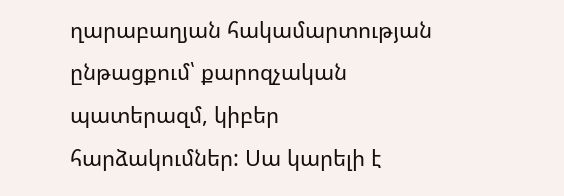ղարաբաղյան հակամարտության ընթացքում՝ քարոզչական պատերազմ, կիբեր հարձակումներ: Սա կարելի է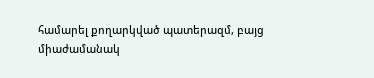համարել քողարկված պատերազմ, բայց միաժամանակ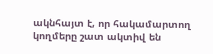ակնհայտ է, որ հակամարտող կողմերը շատ ակտիվ են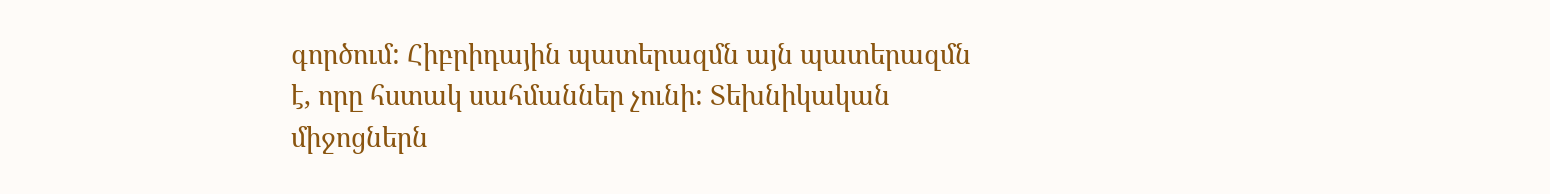գործում: Հիբրիդային պատերազմն այն պատերազմն է, որը հստակ սահմաններ չունի: Տեխնիկական միջոցներն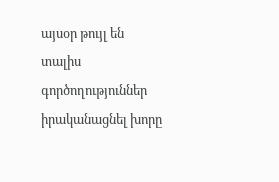այսօր թույլ են տալիս գործողություններ իրականացնել խորը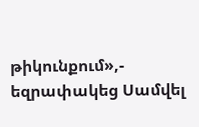թիկունքում»,- եզրափակեց Սամվել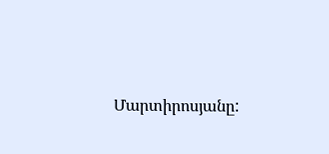Մարտիրոսյանը: